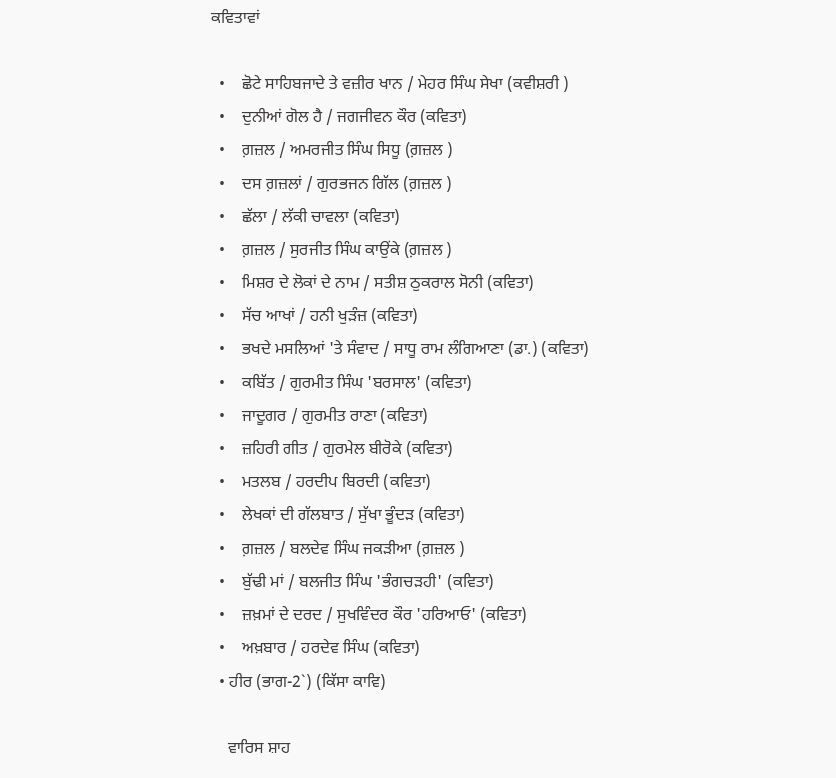ਕਵਿਤਾਵਾਂ

  •    ਛੋਟੇ ਸਾਹਿਬਜਾਦੇ ਤੇ ਵਜ਼ੀਰ ਖਾਨ / ਮੇਹਰ ਸਿੰਘ ਸੇਖਾ (ਕਵੀਸ਼ਰੀ )
  •    ਦੁਨੀਆਂ ਗੋਲ ਹੈ / ਜਗਜੀਵਨ ਕੌਰ (ਕਵਿਤਾ)
  •    ਗ਼ਜ਼ਲ / ਅਮਰਜੀਤ ਸਿੰਘ ਸਿਧੂ (ਗ਼ਜ਼ਲ )
  •    ਦਸ ਗ਼ਜ਼ਲਾਂ / ਗੁਰਭਜਨ ਗਿੱਲ (ਗ਼ਜ਼ਲ )
  •    ਛੱਲਾ / ਲੱਕੀ ਚਾਵਲਾ (ਕਵਿਤਾ)
  •    ਗ਼ਜ਼ਲ / ਸੁਰਜੀਤ ਸਿੰਘ ਕਾਉਂਕੇ (ਗ਼ਜ਼ਲ )
  •    ਮਿਸ਼ਰ ਦੇ ਲੋਕਾਂ ਦੇ ਨਾਮ / ਸਤੀਸ਼ ਠੁਕਰਾਲ ਸੋਨੀ (ਕਵਿਤਾ)
  •    ਸੱਚ ਆਖਾਂ / ਹਨੀ ਖੁੜੰਜ਼ (ਕਵਿਤਾ)
  •    ਭਖਦੇ ਮਸਲਿਆਂ 'ਤੇ ਸੰਵਾਦ / ਸਾਧੂ ਰਾਮ ਲੰਗਿਆਣਾ (ਡਾ.) (ਕਵਿਤਾ)
  •    ਕਬਿੱਤ / ਗੁਰਮੀਤ ਸਿੰਘ 'ਬਰਸਾਲ' (ਕਵਿਤਾ)
  •    ਜਾਦੂਗਰ / ਗੁਰਮੀਤ ਰਾਣਾ (ਕਵਿਤਾ)
  •    ਜ਼ਹਿਰੀ ਗੀਤ / ਗੁਰਮੇਲ ਬੀਰੋਕੇ (ਕਵਿਤਾ)
  •    ਮਤਲਬ / ਹਰਦੀਪ ਬਿਰਦੀ (ਕਵਿਤਾ)
  •    ਲੇਖਕਾਂ ਦੀ ਗੱਲਬਾਤ / ਸੁੱਖਾ ਭੂੰਦੜ (ਕਵਿਤਾ)
  •    ਗ਼ਜ਼ਲ / ਬਲਦੇਵ ਸਿੰਘ ਜਕੜੀਆ (ਗ਼ਜ਼ਲ )
  •    ਬੁੱਢੀ ਮਾਂ / ਬਲਜੀਤ ਸਿੰਘ 'ਭੰਗਚੜਹੀ' (ਕਵਿਤਾ)
  •    ਜ਼ਖ਼ਮਾਂ ਦੇ ਦਰਦ / ਸੁਖਵਿੰਦਰ ਕੌਰ 'ਹਰਿਆਓ' (ਕਵਿਤਾ)
  •    ਅਖ਼ਬਾਰ / ਹਰਦੇਵ ਸਿੰਘ (ਕਵਿਤਾ)
  • ਹੀਰ (ਭਾਗ-2`) (ਕਿੱਸਾ ਕਾਵਿ)

    ਵਾਰਿਸ ਸ਼ਾਹ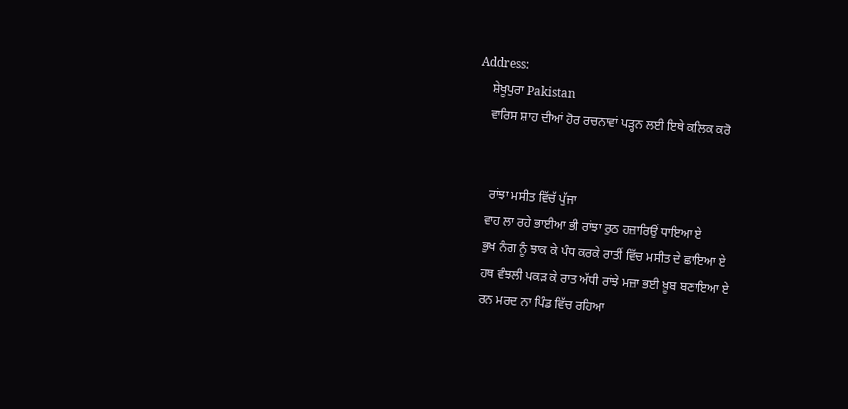Address:
    ਸ਼ੇਖੂਪੁਰਾ Pakistan
    ਵਾਰਿਸ ਸ਼ਾਹ ਦੀਆਂ ਹੋਰ ਰਚਨਾਵਾਂ ਪੜ੍ਹਨ ਲਈ ਇਥੇ ਕਲਿਕ ਕਰੋ


     ਰਾਂਝਾ ਮਸੀਤ ਵਿੱਚੱ ਪੁੱਜਾ
    ਵਾਹ ਲਾ ਰਹੇ ਭਾਈਆ ਭੀ ਰਾਂਝਾ ਰੁਠ ਹਜ਼ਾਰਿਉਂ ਧਾਇਆ ਏ
    ਭੁਖ ਨੰਗ ਨੂੰ ਝਾਕ ਕੇ ਪੰਧ ਕਰਕੇ ਰਾਤੀਂ ਵਿੱਚ ਮਸੀਤ ਦੇ ਛਾਇਆ ਏ
    ਹਥ ਵੰਝਲੀ ਪਕੜ ਕੇ ਰਾਤ ਅੱਧੀ ਰਾਂਝੇ ਮਜ਼ਾ ਭਈ ਖ਼ੂਬ ਬਣਾਇਆ ਏ
    ਰਨ ਮਰਦ ਨਾ ਪਿੰਡ ਵਿੱਚ ਰਹਿਆ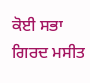ਕੋਈ ਸਭਾ ਗਿਰਦ ਮਸੀਤ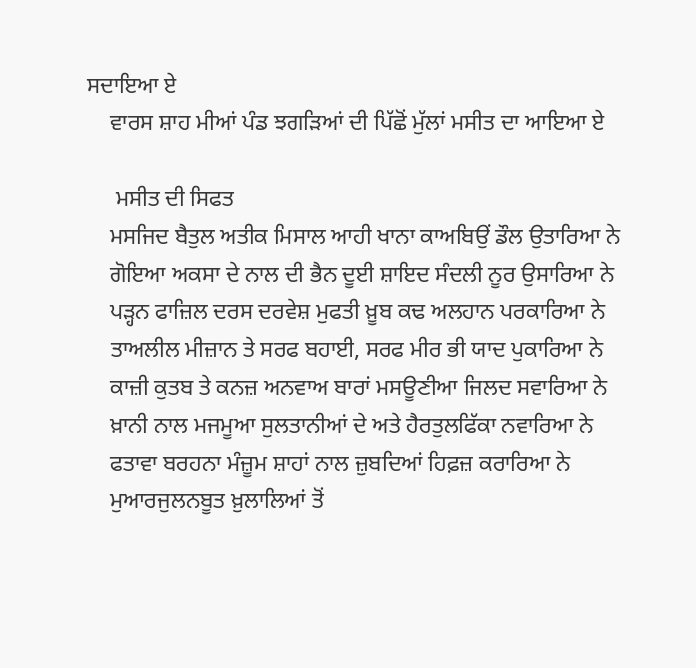ਸਦਾਇਆ ਏ
    ਵਾਰਸ ਸ਼ਾਹ ਮੀਆਂ ਪੰਡ ਝਗੜਿਆਂ ਦੀ ਪਿੱਛੋਂ ਮੁੱਲਾਂ ਮਸੀਤ ਦਾ ਆਇਆ ਏ

     ਮਸੀਤ ਦੀ ਸਿਫਤ
    ਮਸਜਿਦ ਬੈਤੁਲ ਅਤੀਕ ਮਿਸਾਲ ਆਹੀ ਖਾਨਾ ਕਾਅਬਿਉਂ ਡੌਲ ਉਤਾਰਿਆ ਨੇ
    ਗੋਇਆ ਅਕਸਾ ਦੇ ਨਾਲ ਦੀ ਭੈਨ ਦੂਈ ਸ਼ਾਇਦ ਸੰਦਲੀ ਨੂਰ ਉਸਾਰਿਆ ਨੇ
    ਪੜ੍ਹਨ ਫਾਜ਼ਿਲ ਦਰਸ ਦਰਵੇਸ਼ ਮੁਫਤੀ ਖ਼ੂਬ ਕਢ ਅਲਹਾਨ ਪਰਕਾਰਿਆ ਨੇ
    ਤਾਅਲੀਲ ਮੀਜ਼ਾਨ ਤੇ ਸਰਫ ਬਹਾਈ, ਸਰਫ ਮੀਰ ਭੀ ਯਾਦ ਪੁਕਾਰਿਆ ਨੇ
    ਕਾਜ਼ੀ ਕੁਤਬ ਤੇ ਕਨਜ਼ ਅਨਵਾਅ ਬਾਰਾਂ ਮਸਊਣੀਆ ਜਿਲਦ ਸਵਾਰਿਆ ਨੇ
    ਖ਼ਾਨੀ ਨਾਲ ਮਜਮੂਆ ਸੁਲਤਾਨੀਆਂ ਦੇ ਅਤੇ ਹੈਰਤੁਲਫਿੱਕਾ ਨਵਾਰਿਆ ਨੇ
    ਫਤਾਵਾ ਬਰਹਨਾ ਮੰਜ਼ੂਮ ਸ਼ਾਹਾਂ ਨਾਲ ਜ਼ੁਬਦਿਆਂ ਹਿਫ਼ਜ਼ ਕਰਾਰਿਆ ਨੇ
    ਮੁਆਰਜੁਲਨਬੂਤ ਖ਼ੁਲਾਲਿਆਂ ਤੋਂ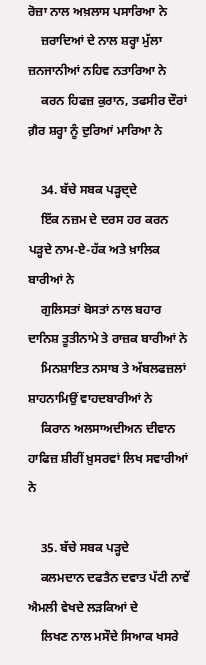ਰੋਜ਼ਾ ਨਾਲ ਅਖ਼ਲਾਸ ਪਸਾਰਿਆ ਨੇ
    ਜ਼ਰਾਦਿਆਂ ਦੇ ਨਾਲ ਸ਼ਰ੍ਹਾ ਮੁੱਲਾ ਜ਼ਨਜਾਨੀਆਂ ਨਹਿਵ ਨਤਾਰਿਆ ਨੇ
    ਕਰਨ ਹਿਫਜ਼ ਕੁਰਾਨ, ਤਫਸੀਰ ਦੌਰਾਂ ਗ਼ੈਰ ਸ਼ਰ੍ਹਾ ਨੂੰ ਦੁਰਿਆਂ ਮਾਰਿਆ ਨੇ

    34. ਬੱਚੇ ਸਬਕ ਪੜ੍ਹਦ੍ਦੇ
    ਇੱਕ ਨਜ਼ਮ ਦੇ ਦਰਸ ਹਰ ਕਰਨ ਪੜ੍ਹਦੇ ਨਾਮ-ਏ-ਹੱਕ ਅਤੇ ਖ਼ਾਲਿਕ ਬਾਰੀਆਂ ਨੇ
    ਗੁਲਿਸਤਾਂ ਬੋਸਤਾਂ ਨਾਲ ਬਹਾਰ ਦਾਨਿਸ਼ ਤੂਤੀਨਾਮੇ ਤੇ ਰਾਜ਼ਕ ਬਾਰੀਆਂ ਨੇ
    ਮਿਨਸ਼ਾਇਤ ਨਸਾਬ ਤੇ ਅੱਬਲਫਜ਼ਲਾਂ ਸ਼ਾਹਨਾਮਿਉਂ ਵਾਹਦਬਾਰੀਆਂ ਨੇ
    ਕਿਰਾਨ ਅਲਸਾਅਦੀਅਨ ਦੀਵਾਨ ਹਾਫਿਜ਼ ਸ਼ੀਰੀਂ ਖ਼ੁਸਰਵਾਂ ਲਿਖ ਸਵਾਰੀਆਂ ਨੇ

    35. ਬੱਚੇ ਸਬਕ ਪੜ੍ਹਦੇ
    ਕਲਮਦਾਨ ਦਫਤੈਨ ਦਵਾਤ ਪੱਟੀ ਨਾਵੇਂ ਐਮਲੀ ਵੇਖਦੇ ਲੜਕਿਆਂ ਦੇ
    ਲਿਖਣ ਨਾਲ ਮਸੌਦੇ ਸਿਆਕ ਖਸਰੇ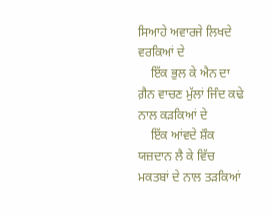ਸਿਆਹੇ ਅਵਾਰਜੇ ਲਿਖਦੇ ਵਰਕਿਆਂ ਦੇ
    ਇੱਕ ਭੁਲ ਕੇ ਐਨ ਦਾ ਗ਼ੈਨ ਵਾਚਣ ਮੁੱਲਾਂ ਜਿੰਦ ਕਢੇ ਨਾਲ ਕੜਕਿਆਂ ਦੇ
    ਇੱਕ ਆਂਵਦੇ ਸ਼ੌਕ ਯਜ਼ਦਾਨ ਲੈ ਕੇ ਵਿੱਚ ਮਕਤਬਾਂ ਦੇ ਨਾਲ ਤੜਕਿਆਂ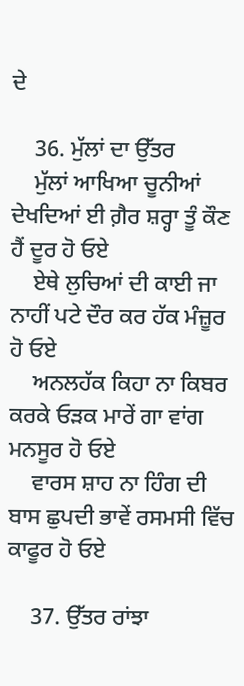ਦੇ

    36. ਮੁੱਲਾਂ ਦਾ ਉੱਤਰ
    ਮੁੱਲਾਂ ਆਖਿਆ ਚੂਨੀਆਂ ਦੇਖਦਿਆਂ ਈ ਗ਼ੈਰ ਸ਼ਰ੍ਹਾ ਤੂੰ ਕੌਣ ਹੈਂ ਦੂਰ ਹੋ ਓਏ
    ਏਥੇ ਲੁਚਿਆਂ ਦੀ ਕਾਈ ਜਾ ਨਾਹੀਂ ਪਟੇ ਦੌਰ ਕਰ ਹੱਕ ਮੰਜ਼ੂਰ ਹੋ ਓਏ
    ਅਨਲਹੱਕ ਕਿਹਾ ਨਾ ਕਿਬਰ ਕਰਕੇ ਓੜਕ ਮਾਰੇਂ ਗਾ ਵਾਂਗ ਮਨਸੂਰ ਹੋ ਓਏ
    ਵਾਰਸ ਸ਼ਾਹ ਨਾ ਹਿੰਗ ਦੀ ਬਾਸ ਛੁਪਦੀ ਭਾਵੇਂ ਰਸਮਸੀ ਵਿੱਚ ਕਾਫੂਰ ਹੋ ਓਏ

    37. ਉੱਤਰ ਰਾਂਝਾ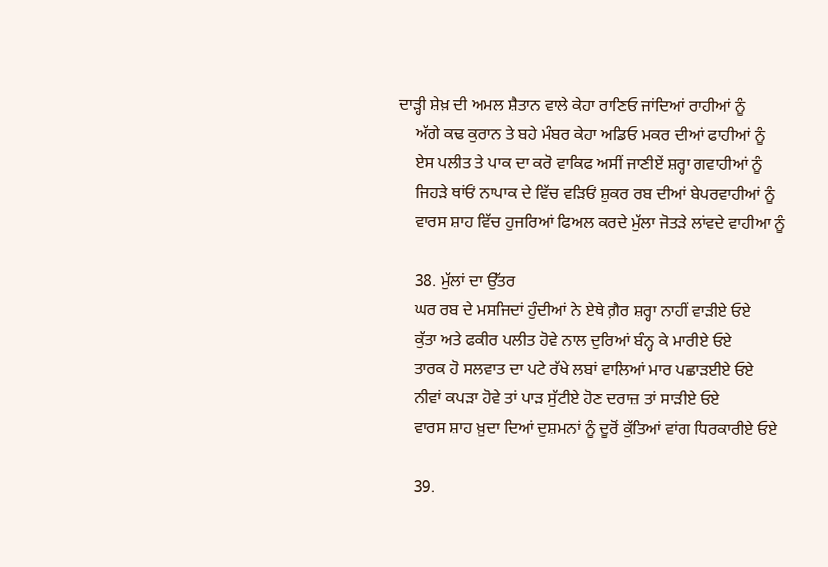ਦਾੜ੍ਹੀ ਸ਼ੇਖ਼ ਦੀ ਅਮਲ ਸ਼ੈਤਾਨ ਵਾਲੇ ਕੇਹਾ ਰਾਣਿਓ ਜਾਂਦਿਆਂ ਰਾਹੀਆਂ ਨੂੰ
    ਅੱਗੇ ਕਢ ਕੁਰਾਨ ਤੇ ਬਹੇ ਮੰਬਰ ਕੇਹਾ ਅਡਿਓ ਮਕਰ ਦੀਆਂ ਫਾਹੀਆਂ ਨੂੰ
    ਏਸ ਪਲੀਤ ਤੇ ਪਾਕ ਦਾ ਕਰੋ ਵਾਕਿਫ ਅਸੀਂ ਜਾਣੀਏਂ ਸ਼ਰ੍ਹਾ ਗਵਾਹੀਆਂ ਨੂੰ
    ਜਿਹੜੇ ਥਾਂਓਂ ਨਾਪਾਕ ਦੇ ਵਿੱਚ ਵੜਿਓਂ ਸ਼ੁਕਰ ਰਬ ਦੀਆਂ ਬੇਪਰਵਾਹੀਆਂ ਨੂੰ
    ਵਾਰਸ ਸ਼ਾਹ ਵਿੱਚ ਹੁਜਰਿਆਂ ਫਿਅਲ ਕਰਦੇ ਮੁੱਲਾ ਜੋਤੜੇ ਲਾਂਵਦੇ ਵਾਹੀਆ ਨੂੰ

    38. ਮੁੱਲਾਂ ਦਾ ਉੱਤਰ
    ਘਰ ਰਬ ਦੇ ਮਸਜਿਦਾਂ ਹੁੰਦੀਆਂ ਨੇ ਏਥੇ ਗ਼ੈਰ ਸ਼ਰ੍ਹਾ ਨਾਹੀਂ ਵਾੜੀਏ ਓਏ
    ਕੁੱਤਾ ਅਤੇ ਫਕੀਰ ਪਲੀਤ ਹੋਵੇ ਨਾਲ ਦੁਰਿਆਂ ਬੰਨ੍ਹ ਕੇ ਮਾਰੀਏ ਓਏ
    ਤਾਰਕ ਹੋ ਸਲਵਾਤ ਦਾ ਪਟੇ ਰੱਖੇ ਲਬਾਂ ਵਾਲਿਆਂ ਮਾਰ ਪਛਾੜਈਏ ਓਏ
    ਨੀਵਾਂ ਕਪੜਾ ਹੋਵੇ ਤਾਂ ਪਾੜ ਸੁੱਟੀਏ ਹੋਣ ਦਰਾਜ਼ ਤਾਂ ਸਾੜੀਏ ਓਏ
    ਵਾਰਸ ਸ਼ਾਹ ਖ਼ੁਦਾ ਦਿਆਂ ਦੁਸ਼ਮਨਾਂ ਨੂੰ ਦੂਰੋਂ ਕੁੱਤਿਆਂ ਵਾਂਗ ਧਿਰਕਾਰੀਏ ਓਏ

    39.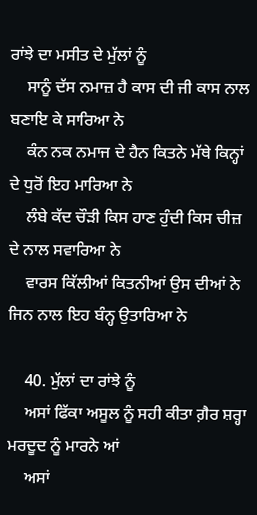ਰਾਂਝੇ ਦਾ ਮਸੀਤ ਦੇ ਮੁੱਲਾਂ ਨੂੰ
    ਸਾਨੂੰ ਦੱਸ ਨਮਾਜ਼ ਹੈ ਕਾਸ ਦੀ ਜੀ ਕਾਸ ਨਾਲ ਬਣਾਇ ਕੇ ਸਾਰਿਆ ਨੇ
    ਕੰਨ ਨਕ ਨਮਾਜ ਦੇ ਹੈਨ ਕਿਤਨੇ ਮੱਥੇ ਕਿਨ੍ਹਾਂ ਦੇ ਧੁਰੋਂ ਇਹ ਮਾਰਿਆ ਨੇ
    ਲੰਬੇ ਕੱਦ ਚੌੜੀ ਕਿਸ ਹਾਣ ਹੁੰਦੀ ਕਿਸ ਚੀਜ਼ ਦੇ ਨਾਲ ਸਵਾਰਿਆ ਨੇ
    ਵਾਰਸ ਕਿੱਲੀਆਂ ਕਿਤਨੀਆਂ ਉਸ ਦੀਆਂ ਨੇ ਜਿਨ ਨਾਲ ਇਹ ਬੰਨ੍ਹ ਉਤਾਰਿਆ ਨੇ

    40. ਮੁੱਲਾਂ ਦਾ ਰਾਂਝੇ ਨੂੰ
    ਅਸਾਂ ਫਿੱਕਾ ਅਸੂਲ ਨੂੰ ਸਹੀ ਕੀਤਾ ਗ਼ੈਰ ਸ਼ਰ੍ਹਾ ਮਰਦੂਦ ਨੂੰ ਮਾਰਨੇ ਆਂ
    ਅਸਾਂ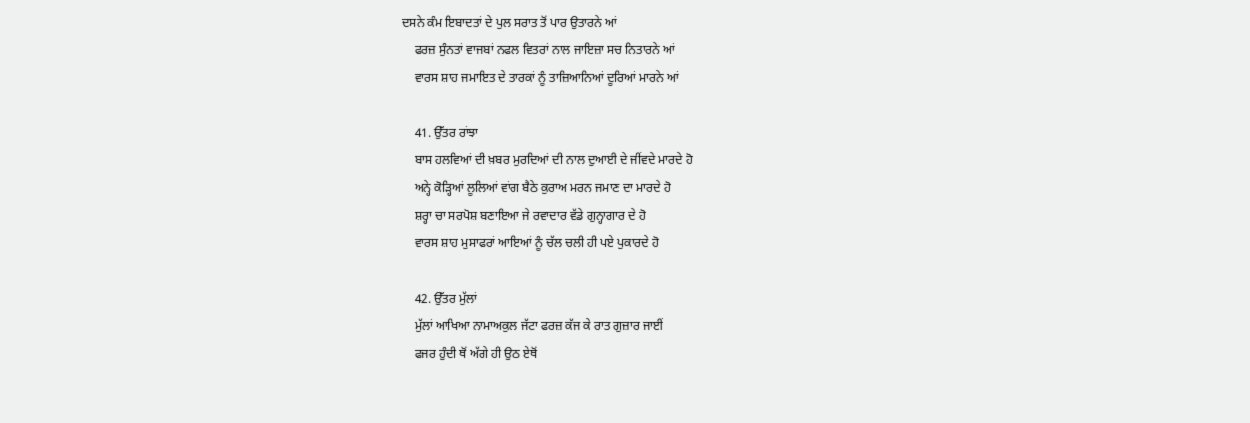ਦਸਨੇ ਕੰਮ ਇਬਾਦਤਾਂ ਦੇ ਪੁਲ ਸਰਾਤ ਤੋਂ ਪਾਰ ਉਤਾਰਨੇ ਆਂ
    ਫਰਜ਼ ਸੁੰਨਤਾਂ ਵਾਜਬਾਂ ਨਫਲ ਵਿਤਰਾਂ ਨਾਲ ਜਾਇਜ਼ਾ ਸਚ ਨਿਤਾਰਨੇ ਆਂ
    ਵਾਰਸ ਸ਼ਾਹ ਜਮਾਇਤ ਦੇ ਤਾਰਕਾਂ ਨੂੰ ਤਾਜ਼ਿਆਨਿਆਂ ਦੂਰਿਆਂ ਮਾਰਨੇ ਆਂ

    41. ਉੱਤਰ ਰਾਂਝਾ
    ਬਾਸ ਹਲਵਿਆਂ ਦੀ ਖ਼ਬਰ ਮੁਰਦਿਆਂ ਦੀ ਨਾਲ ਦੁਆਈ ਦੇ ਜੀਂਵਦੇ ਮਾਰਦੇ ਹੋ
    ਅਨ੍ਹੇ ਕੋੜ੍ਹਿਆਂ ਲੂਲਿਆਂ ਵਾਂਗ ਬੈਠੇ ਕੁਰਾਅ ਮਰਨ ਜਮਾਣ ਦਾ ਮਾਰਦੇ ਹੋ
    ਸ਼ਰ੍ਹਾ ਚਾ ਸਰਪੋਸ਼ ਬਣਾਇਆ ਜੇ ਰਵਾਦਾਰ ਵੱਡੇ ਗੁਨ੍ਹਾਗਾਰ ਦੇ ਹੋ
    ਵਾਰਸ ਸ਼ਾਹ ਮੁਸਾਫਰਾਂ ਆਇਆਂ ਨੂੰ ਚੱਲ ਚਲੀ ਹੀ ਪਏ ਪੁਕਾਰਦੇ ਹੋ

    42. ਉੱਤਰ ਮੁੱਲਾਂ
    ਮੁੱਲਾਂ ਆਖਿਆ ਨਾਮਾਅਕੁਲ ਜੱਟਾ ਫਰਜ਼ ਕੱਜ ਕੇ ਰਾਤ ਗੁਜ਼ਾਰ ਜਾਈਂ
    ਫਜਰ ਹੁੰਦੀ ਥੋਂ ਅੱਗੇ ਹੀ ਉਠ ਏਥੋਂ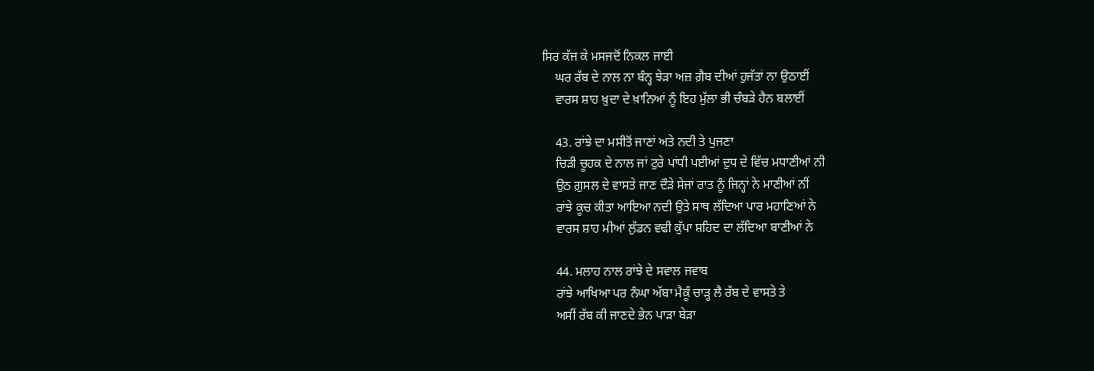ਸਿਰ ਕੱਜ ਕੇ ਮਸਜਦੋਂ ਨਿਕਲ ਜਾਈ
    ਘਰ ਰੱਬ ਦੇ ਨਾਲ ਨਾ ਬੰਨ੍ਹ ਝੇੜਾ ਅਜ਼ ਗ਼ੈਬ ਦੀਆਂ ਹੁਜੱਤਾਂ ਨਾ ਉਠਾਈਂ
    ਵਾਰਸ ਸ਼ਾਹ ਖ਼ੁਦਾ ਦੇ ਖ਼ਾਨਿਆਂ ਨੂੰ ਇਹ ਮੁੱਲਾ ਭੀ ਚੰਬੜੇ ਹੈਨ ਬਲਾਈਂ

    43. ਰਾਂਝੇ ਦਾ ਮਸੀਤੋਂ ਜਾਣਾਂ ਅਤੇ ਨਦੀ ਤੇ ਪੁਜਣਾ
    ਚਿੜੀ ਚੂਹਕ ਦੇ ਨਾਲ ਜਾਂ ਟੁਰੇ ਪਾਂਧੀ ਪਈਆਂ ਦੁਧ ਦੇ ਵਿੱਚ ਮਧਾਣੀਆਂ ਨੀ
    ਉਠ ਗ਼ੁਸਲ ਦੇ ਵਾਸਤੇ ਜਾਣ ਦੌੜੇ ਸੇਜਾਂ ਰਾਤ ਨੂੰ ਜਿਨ੍ਹਾਂ ਨੇ ਮਾਣੀਆਂ ਨੀਂ
    ਰਾਂਝੇ ਕੂਚ ਕੀਤਾ ਆਇਆ ਨਦੀ ਉਤੇ ਸਾਥ ਲੱਦਿਆ ਪਾਰ ਮਹਾਣਿਆਂ ਨੇ
    ਵਾਰਸ ਸ਼ਾਹ ਮੀਆਂ ਲੁੱਡਨ ਵਢੀ ਕੁੱਪਾ ਸ਼ਹਿਦ ਦਾ ਲੱਦਿਆ ਬਾਣੀਆਂ ਨੇ

    44. ਮਲਾਹ ਨਾਲ ਰਾਂਝੇ ਦੇ ਸਵਾਲ ਜਵਾਬ
    ਰਾਂਝੇ ਆਖਿਆ ਪਰ ਨੰਘਾ ਅੱਬਾ ਮੈਕੂੰ ਚਾੜ੍ਹ ਲੈ ਰੱਬ ਦੇ ਵਾਸਤੇ ਤੇ
    ਅਸੀਂ ਰੱਬ ਕੀ ਜਾਣਦੇ ਭੇਨ ਪਾੜਾ ਬੇੜਾ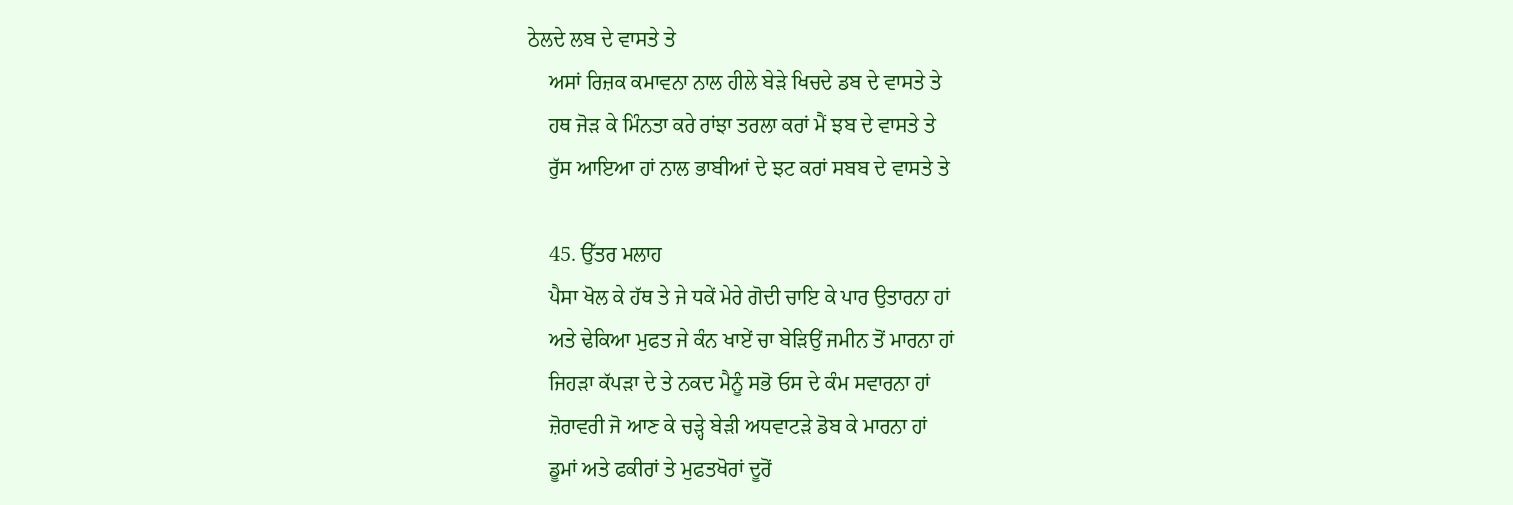ਠੇਲਦੇ ਲਬ ਦੇ ਵਾਸਤੇ ਤੇ
    ਅਸਾਂ ਰਿਜ਼ਕ ਕਮਾਵਨਾ ਨਾਲ ਹੀਲੇ ਬੇੜੇ ਖਿਚਦੇ ਡਬ ਦੇ ਵਾਸਤੇ ਤੇ
    ਹਥ ਜੋੜ ਕੇ ਮਿੰਨਤਾ ਕਰੇ ਰਾਂਝਾ ਤਰਲਾ ਕਰਾਂ ਮੈਂ ਝਬ ਦੇ ਵਾਸਤੇ ਤੇ
    ਰੁੱਸ ਆਇਆ ਹਾਂ ਨਾਲ ਭਾਬੀਆਂ ਦੇ ਝਟ ਕਰਾਂ ਸਬਬ ਦੇ ਵਾਸਤੇ ਤੇ

    45. ਉੱਤਰ ਮਲਾਹ
    ਪੈਸਾ ਖੋਲ ਕੇ ਹੱਥ ਤੇ ਜੇ ਧਕੇਂ ਮੇਰੇ ਗੋਦੀ ਚਾਇ ਕੇ ਪਾਰ ਉਤਾਰਨਾ ਹਾਂ
    ਅਤੇ ਢੇਕਿਆ ਮੁਫਤ ਜੇ ਕੰਨ ਖਾਏਂ ਚਾ ਬੇੜਿਉਂ ਜਮੀਨ ਤੋਂ ਮਾਰਨਾ ਹਾਂ
    ਜਿਹੜਾ ਕੱਪੜਾ ਦੇ ਤੇ ਨਕਦ ਮੈਨੂੰ ਸਭੋ ਓਸ ਦੇ ਕੰਮ ਸਵਾਰਨਾ ਹਾਂ
    ਜ਼ੋਰਾਵਰੀ ਜੋ ਆਣ ਕੇ ਚੜ੍ਹੇ ਬੇੜੀ ਅਧਵਾਟੜੇ ਡੋਬ ਕੇ ਮਾਰਨਾ ਹਾਂ
    ਡੂਮਾਂ ਅਤੇ ਫਕੀਰਾਂ ਤੇ ਮੁਫਤਖੋਰਾਂ ਦੂਰੋਂ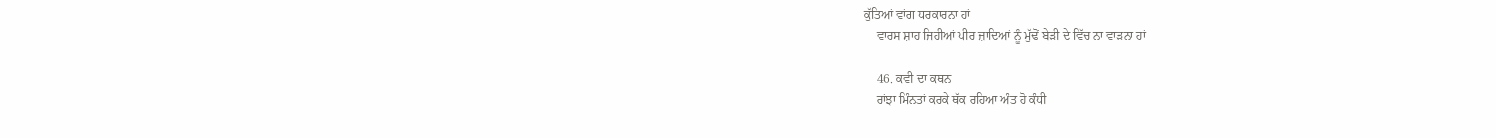ਕੁੱਤਿਆਂ ਵਾਂਗ ਧਰਕਾਰਨਾ ਹਾਂ
    ਵਾਰਸ ਸ਼ਾਹ ਜਿਹੀਆਂ ਪੀਰ ਜ਼ਾਦਿਆਂ ਨੂੰ ਮੁੱਢੋਂ ਬੇੜੀ ਦੇ ਵਿੱਚ ਨਾ ਵਾੜਨਾ ਹਾਂ

    46. ਕਵੀ ਦਾ ਕਥਨ
    ਰਾਂਝਾ ਮਿੰਨਤਾਂ ਕਰਕੇ ਥੱਕ ਰਹਿਆ ਅੰਤ ਹੋ ਕੰਧੀ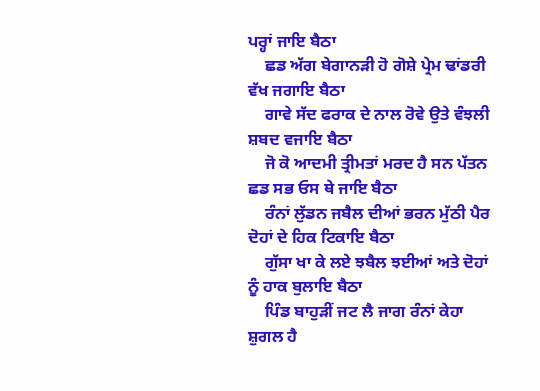ਪਰ੍ਹਾਂ ਜਾਇ ਬੈਠਾ
    ਛਡ ਅੱਗ ਬੇਗਾਨੜੀ ਹੋ ਗੋਸ਼ੇ ਪ੍ਰੇਮ ਢਾਂਡਰੀ ਵੱਖ ਜਗਾਇ ਬੈਠਾ
    ਗਾਵੇ ਸੱਦ ਫਰਾਕ ਦੇ ਨਾਲ ਰੋਵੇ ਉਤੇ ਵੰਝਲੀ ਸ਼ਬਦ ਵਜਾਇ ਬੈਠਾ
    ਜੋ ਕੋ ਆਦਮੀ ਤ੍ਰੀਮਤਾਂ ਮਰਦ ਹੈ ਸਨ ਪੱਤਨ ਛਡ ਸਭ ਓਸ ਥੇ ਜਾਇ ਬੈਠਾ
    ਰੰਨਾਂ ਲੁੱਡਨ ਜਬੈਲ ਦੀਆਂ ਭਰਨ ਮੁੱਠੀ ਪੈਰ ਦੋਹਾਂ ਦੇ ਹਿਕ ਟਿਕਾਇ ਬੈਠਾ
    ਗੁੱਸਾ ਖਾ ਕੇ ਲਏ ਝਬੈਲ ਝਈਆਂ ਅਤੇ ਦੋਹਾਂ ਨੂੰ ਹਾਕ ਬੁਲਾਇ ਬੈਠਾ
    ਪਿੰਡ ਬਾਹੁੜੀਂ ਜਟ ਲੈ ਜਾਗ ਰੰਨਾਂ ਕੇਹਾ ਸ਼ੁਗਲ ਹੈ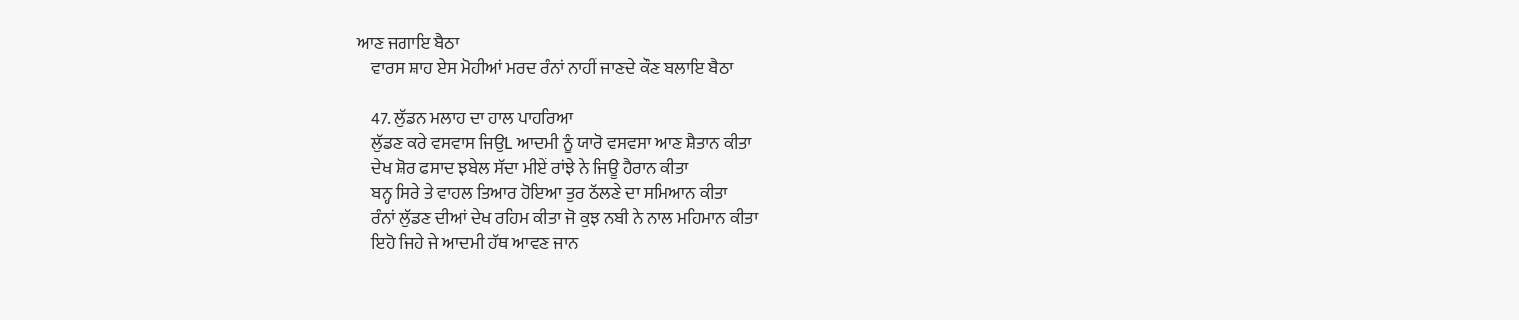ਆਣ ਜਗਾਇ ਬੈਠਾ
    ਵਾਰਸ ਸ਼ਾਹ ਏਸ ਮੋਹੀਆਂ ਮਰਦ ਰੰਨਾਂ ਨਾਹੀਂ ਜਾਣਦੇ ਕੌਣ ਬਲਾਇ ਬੈਠਾ

    47. ਲੁੱਡਨ ਮਲਾਹ ਦਾ ਹਾਲ ਪਾਹਰਿਆ
    ਲੁੱਡਣ ਕਰੇ ਵਸਵਾਸ ਜਿਉL ਆਦਮੀ ਨੂੰ ਯਾਰੋ ਵਸਵਸਾ ਆਣ ਸ਼ੈਤਾਨ ਕੀਤਾ
    ਦੇਖ ਸ਼ੋਰ ਫਸਾਦ ਝਬੇਲ ਸੱਦਾ ਮੀਏਂ ਰਾਂਝੇ ਨੇ ਜਿਊ ਹੈਰਾਨ ਕੀਤਾ
    ਬਨ੍ਹ ਸਿਰੇ ਤੇ ਵਾਹਲ ਤਿਆਰ ਹੋਇਆ ਤੁਰ ਠੱਲਣੇ ਦਾ ਸਮਿਆਨ ਕੀਤਾ
    ਰੰਨਾਂ ਲੁੱਡਣ ਦੀਆਂ ਦੇਖ ਰਹਿਮ ਕੀਤਾ ਜੋ ਕੁਝ ਨਬੀ ਨੇ ਨਾਲ ਮਹਿਮਾਨ ਕੀਤਾ
    ਇਹੋ ਜਿਹੇ ਜੇ ਆਦਮੀ ਹੱਥ ਆਵਣ ਜਾਨ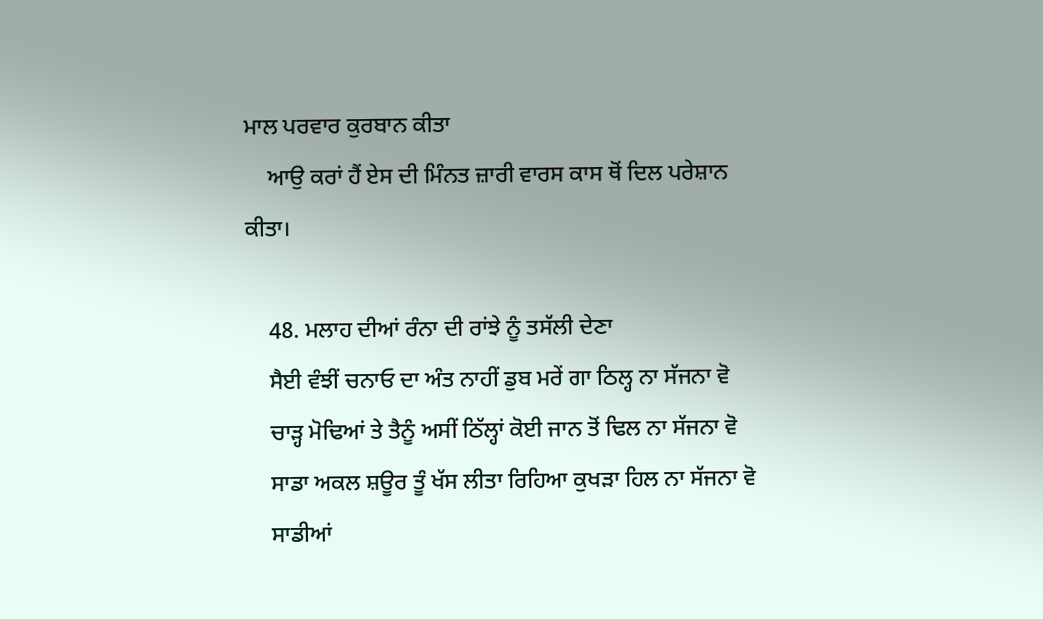ਮਾਲ ਪਰਵਾਰ ਕੁਰਬਾਨ ਕੀਤਾ
    ਆਉ ਕਰਾਂ ਹੈਂ ਏਸ ਦੀ ਮਿੰਨਤ ਜ਼ਾਰੀ ਵਾਰਸ ਕਾਸ ਥੋਂ ਦਿਲ ਪਰੇਸ਼ਾਨ ਕੀਤਾ।

    48. ਮਲਾਹ ਦੀਆਂ ਰੰਨਾ ਦੀ ਰਾਂਝੇ ਨੂੰ ਤਸੱਲੀ ਦੇਣਾ
    ਸੈਈ ਵੰਝੀਂ ਚਨਾਓ ਦਾ ਅੰਤ ਨਾਹੀਂ ਡੁਬ ਮਰੇਂ ਗਾ ਠਿਲ੍ਹ ਨਾ ਸੱਜਨਾ ਵੋ
    ਚਾੜ੍ਹ ਮੋਢਿਆਂ ਤੇ ਤੈਨੂੰ ਅਸੀਂ ਠਿੱਲ੍ਹਾਂ ਕੋਈ ਜਾਨ ਤੋਂ ਢਿਲ ਨਾ ਸੱਜਨਾ ਵੋ
    ਸਾਡਾ ਅਕਲ ਸ਼ਊਰ ਤੂੰ ਖੱਸ ਲੀਤਾ ਰਿਹਿਆ ਕੁਖੜਾ ਹਿਲ ਨਾ ਸੱਜਨਾ ਵੋ
    ਸਾਡੀਆਂ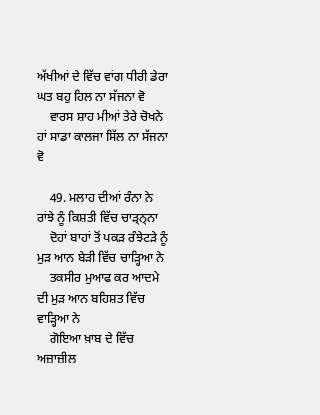ਅੱਖੀਆਂ ਦੇ ਵਿੱਚ ਵਾਂਗ ਧੀਰੀ ਡੇਰਾ ਘਤ ਬਹੁ ਹਿਲ ਨਾ ਸੱਜਨਾ ਵੋ
    ਵਾਰਸ ਸ਼ਾਹ ਮੀਆਂ ਤੇਰੇ ਚੋਖਨੇ ਹਾਂ ਸਾਡਾ ਕਾਲਜਾ ਸਿੱਲ ਨਾ ਸੱਜਨਾ ਵੋ

    49. ਮਲਾਹ ਦੀਆਂ ਰੰਨਾ ਨੇ ਰਾਂਝੇ ਨੂੰ ਕਿਸ਼ਤੀ ਵਿੱਚ ਚਾੜ੍ਨ੍ਨਾ
    ਦੋਹਾਂ ਬਾਹਾਂ ਤੋਂ ਪਕੜ ਰੰਝੇਟੜੇ ਨੂੰ ਮੁੜ ਆਨ ਬੇੜੀ ਵਿੱਚ ਚਾੜ੍ਹਿਆ ਨੇ
    ਤਕਸੀਰ ਮੁਆਫ ਕਰ ਆਦਮੇ ਦੀ ਮੁੜ ਆਨ ਬਹਿਸ਼ਤ ਵਿੱਚ ਵਾੜ੍ਹਿਆ ਨੇ
    ਗੋਇਆ ਖ਼ਾਬ ਦੇ ਵਿੱਚ ਅਜ਼ਾਜ਼ੀਲ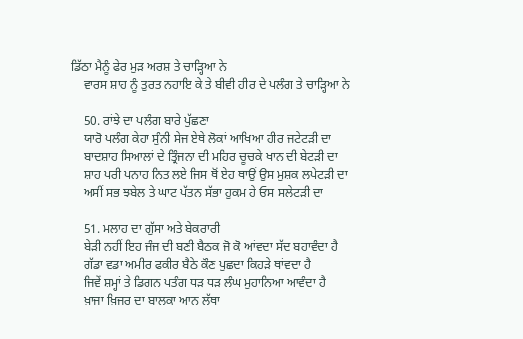ਡਿੱਠਾ ਮੈਨੂੰ ਫੇਰ ਮੁੜ ਅਰਸ਼ ਤੇ ਚਾੜ੍ਹਿਆ ਨੇ
    ਵਾਰਸ ਸ਼ਾਹ ਨੂੰ ਤੁਰਤ ਨਹਾਇ ਕੇ ਤੇ ਬੀਵੀ ਹੀਰ ਦੇ ਪਲੰਗ ਤੇ ਚਾੜ੍ਹਿਆ ਨੇ

    50. ਰਾਂਝੇ ਦਾ ਪਲੰਗ ਬਾਰੇ ਪੁੱਛਣਾ
    ਯਾਰੋ ਪਲੰਗ ਕੇਹਾ ਸੁੰਨੀ ਸੇਜ ਏਥੇ ਲੋਕਾਂ ਆਖਿਆ ਹੀਰ ਜਟੇਟੜੀ ਦਾ
    ਬਾਦਸ਼ਾਹ ਸਿਆਲਾਂ ਦੇ ਤ੍ਰਿੰਜਨਾ ਦੀ ਮਹਿਰ ਚੂਚਕੇ ਖਾਨ ਦੀ ਬੇਟੜੀ ਦਾ
    ਸ਼ਾਹ ਪਰੀ ਪਨਾਹ ਨਿਤ ਲਏ ਜਿਸ ਥੋਂ ਏਹ ਥਾਉਂ ਉਸ ਮੁਸ਼ਕ ਲਪੇਟੜੀ ਦਾ
    ਅਸੀਂ ਸਭ ਝਬੇਲ ਤੇ ਘਾਟ ਪੱਤਨ ਸੱਭਾ ਹੁਕਮ ਹੇ ਓਸ ਸਲੇਟੜੀ ਦਾ

    51. ਮਲਾਹ ਦਾ ਗੁੱਸਾ ਅਤੇ ਬੇਕਰਾਰੀ
    ਬੇੜੀ ਨਹੀਂ ਇਹ ਜੰਜ ਦੀ ਬਣੀ ਬੈਠਕ ਜੋ ਕੋ ਆਂਵਦਾ ਸੱਦ ਬਹਾਵੰਦਾ ਹੈ
    ਗੱਡਾ ਵਡਾ ਅਮੀਰ ਫਕੀਰ ਬੈਠੇ ਕੌਣ ਪੁਛਦਾ ਕਿਹੜੇ ਥਾਂਵਦਾ ਹੈ
    ਜਿਵੇਂ ਸ਼ਮ੍ਹਾਂ ਤੇ ਡਿਗਨ ਪਤੰਗ ਧੜ ਧੜ ਲੰਘ ਮੁਹਾਨਿਆ ਆਵੰਦਾ ਹੈ
    ਖ਼ਾਜਾ ਖ਼ਿਜਰ ਦਾ ਬਾਲਕਾ ਆਨ ਲੱਥਾ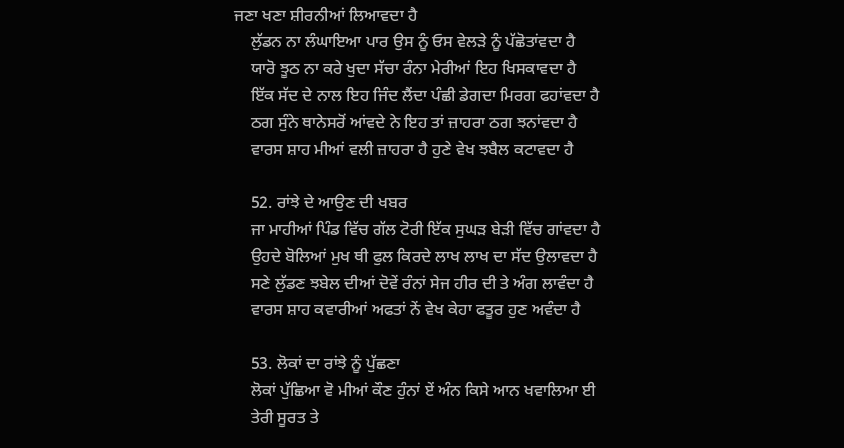ਜਣਾ ਖਣਾ ਸ਼ੀਰਨੀਆਂ ਲਿਆਵਦਾ ਹੈ
    ਲੁੱਡਨ ਨਾ ਲੰਘਾਇਆ ਪਾਰ ਉਸ ਨੂੰ ਓਸ ਵੇਲੜੇ ਨੂੰ ਪੱਛੋਤਾਂਵਦਾ ਹੈ
    ਯਾਰੋ ਝੂਠ ਨਾ ਕਰੇ ਖੁਦਾ ਸੱਚਾ ਰੰਨਾ ਮੇਰੀਆਂ ਇਹ ਖਿਸਕਾਵਦਾ ਹੈ
    ਇੱਕ ਸੱਦ ਦੇ ਨਾਲ ਇਹ ਜਿੰਦ ਲੈਂਦਾ ਪੰਛੀ ਡੇਗਦਾ ਮਿਰਗ ਫਹਾਂਵਦਾ ਹੈ
    ਠਗ ਸੁੰਨੇ ਥਾਨੇਸਰੋਂ ਆਂਵਦੇ ਨੇ ਇਹ ਤਾਂ ਜ਼ਾਹਰਾ ਠਗ ਝਨਾਂਵਦਾ ਹੈ
    ਵਾਰਸ ਸ਼ਾਹ ਮੀਆਂ ਵਲੀ ਜ਼ਾਹਰਾ ਹੈ ਹੁਣੇ ਵੇਖ ਝਬੈਲ ਕਟਾਵਦਾ ਹੈ

    52. ਰਾਂਝੇ ਦੇ ਆਉਣ ਦੀ ਖਬਰ
    ਜਾ ਮਾਹੀਆਂ ਪਿੰਡ ਵਿੱਚ ਗੱਲ ਟੋਰੀ ਇੱਕ ਸੁਘੜ ਬੇੜੀ ਵਿੱਚ ਗਾਂਵਦਾ ਹੈ
    ਉਹਦੇ ਬੋਲਿਆਂ ਮੁਖ ਥੀ ਫੁਲ ਕਿਰਦੇ ਲਾਖ ਲਾਖ ਦਾ ਸੱਦ ਉਲਾਵਦਾ ਹੈ
    ਸਣੇ ਲੁੱਡਣ ਝਬੇਲ ਦੀਆਂ ਦੋਵੇਂ ਰੰਨਾਂ ਸੇਜ ਹੀਰ ਦੀ ਤੇ ਅੰਗ ਲਾਵੰਦਾ ਹੈ
    ਵਾਰਸ ਸ਼ਾਹ ਕਵਾਰੀਆਂ ਅਫਤਾਂ ਨੇਂ ਵੇਖ ਕੇਹਾ ਫਤੂਰ ਹੁਣ ਅਵੰਦਾ ਹੈ

    53. ਲੋਕਾਂ ਦਾ ਰਾਂਝੇ ਨੂੰ ਪੁੱਛਣਾ
    ਲੋਕਾਂ ਪੁੱਛਿਆ ਵੋ ਮੀਆਂ ਕੌਣ ਹੁੰਨਾਂ ਏਂ ਅੰਨ ਕਿਸੇ ਆਨ ਖਵਾਲਿਆ ਈ
    ਤੇਰੀ ਸੂਰਤ ਤੇ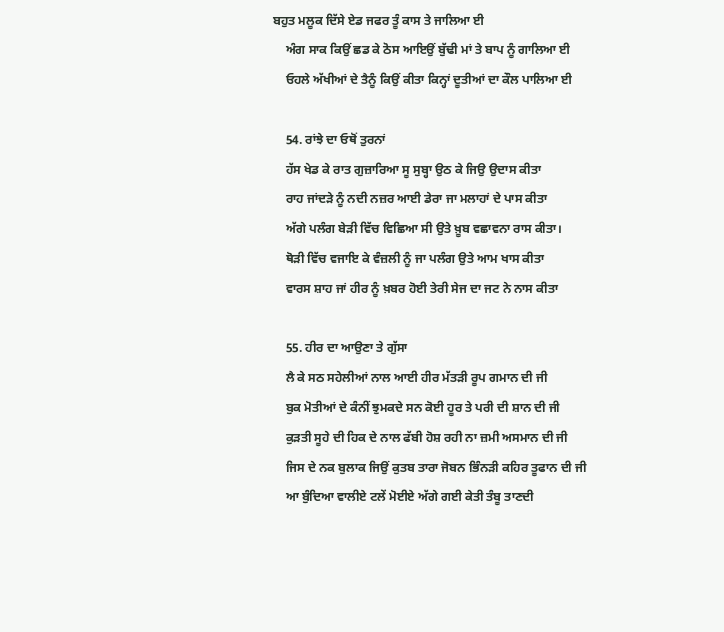ਬਹੁਤ ਮਲੂਕ ਦਿੱਸੇ ਏਡ ਜਫਰ ਤੂੰ ਕਾਸ ਤੇ ਜਾਲਿਆ ਈ
    ਅੰਗ ਸਾਕ ਕਿਉਂ ਛਡ ਕੇ ਠੋਸ ਆਇਉਂ ਬੁੱਢੀ ਮਾਂ ਤੇ ਬਾਪ ਨੂੰ ਗਾਲਿਆ ਈ
    ਓਹਲੇ ਅੱਖੀਆਂ ਦੇ ਤੈਨੂੰ ਕਿਉਂ ਕੀਤਾ ਕਿਨ੍ਹਾਂ ਦੂਤੀਆਂ ਦਾ ਕੌਲ ਪਾਲਿਆ ਈ

    54. ਰਾਂਝੇ ਦਾ ਓਥੋਂ ਤੁਰਨਾਂ
    ਹੱਸ ਖੇਡ ਕੇ ਰਾਤ ਗੁਜ਼ਾਰਿਆ ਸੂ ਸੁਬ੍ਹਾ ਉਠ ਕੇ ਜਿਉ ਉਦਾਸ ਕੀਤਾ
    ਰਾਹ ਜਾਂਦੜੇ ਨੂੰ ਨਦੀ ਨਜ਼ਰ ਆਈ ਡੇਰਾ ਜਾ ਮਲਾਹਾਂ ਦੇ ਪਾਸ ਕੀਤਾ
    ਅੱਗੇ ਪਲੰਗ ਬੇੜੀ ਵਿੱਚ ਵਿਛਿਆ ਸੀ ਉਤੇ ਖ਼ੂਬ ਵਛਾਵਨਾ ਰਾਸ ਕੀਤਾ।
    ਥੋੜੀ ਵਿੱਚ ਵਜਾਇ ਕੇ ਵੰਜ਼ਲੀ ਨੂੰ ਜਾ ਪਲੰਗ ਉਤੇ ਆਮ ਖਾਸ ਕੀਤਾ
    ਵਾਰਸ ਸ਼ਾਹ ਜਾਂ ਹੀਰ ਨੂੰ ਖ਼ਬਰ ਹੋਈ ਤੇਰੀ ਸੇਜ ਦਾ ਜਟ ਨੇ ਨਾਸ ਕੀਤਾ

    55. ਹੀਰ ਦਾ ਆਉਣਾ ਤੇ ਗੁੱਸਾ
    ਲੈ ਕੇ ਸਠ ਸਹੇਲੀਆਂ ਨਾਲ ਆਈ ਹੀਰ ਮੱਤੜੀ ਰੂਪ ਗਮਾਨ ਦੀ ਜੀ
    ਬੁਕ ਮੋਤੀਆਂ ਦੇ ਕੰਨੀਂ ਝੁਮਕਦੇ ਸਨ ਕੋਈ ਹੂਰ ਤੇ ਪਰੀ ਦੀ ਸ਼ਾਨ ਦੀ ਜੀ
    ਕੁੜਤੀ ਸੂਹੇ ਦੀ ਹਿਕ ਦੇ ਨਾਲ ਫੱਬੀ ਹੋਸ਼ ਰਹੀ ਨਾ ਜ਼ਮੀ ਅਸਮਾਨ ਦੀ ਜੀ
    ਜਿਸ ਦੇ ਨਕ ਬੁਲਾਕ ਜਿਉਂ ਕੁਤਬ ਤਾਰਾ ਜੋਬਨ ਭਿੰਨੜੀ ਕਹਿਰ ਤੂਫਾਨ ਦੀ ਜੀ
    ਆ ਬੁੰਦਿਆ ਵਾਲੀਏ ਟਲੇਂ ਮੋਈਏ ਅੱਗੇ ਗਈ ਕੇਤੀ ਤੰਬੂ ਤਾਣਦੀ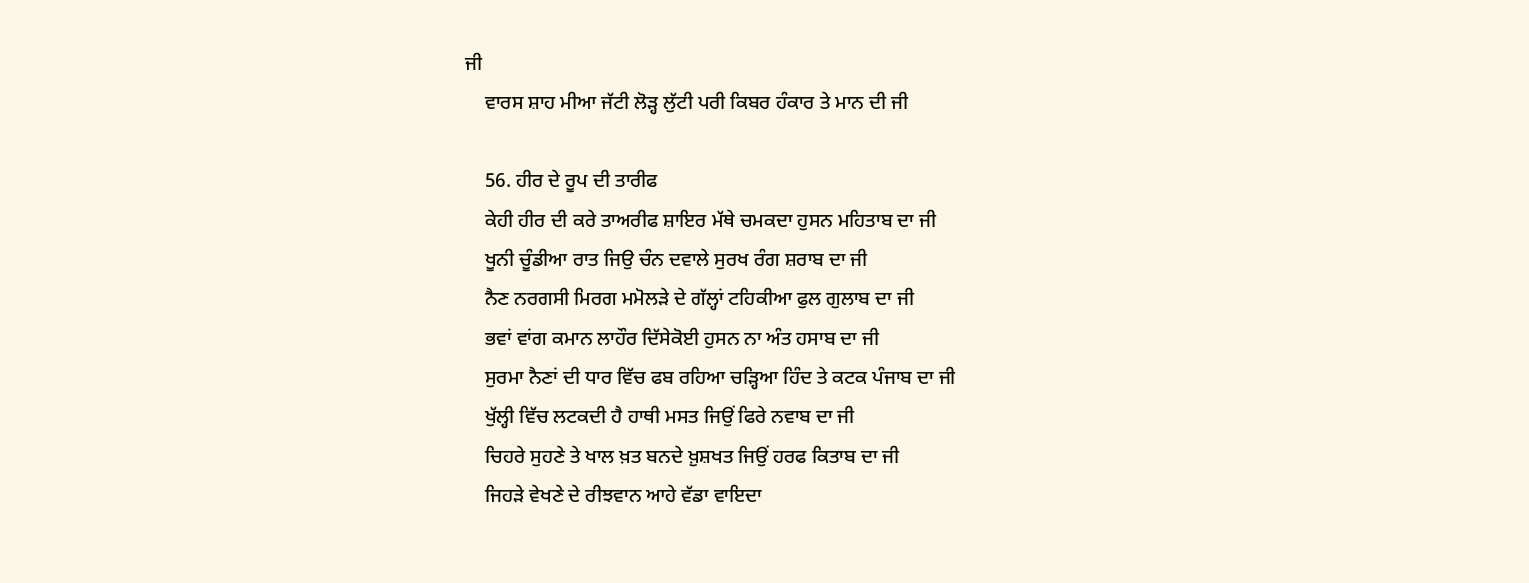ਜੀ
    ਵਾਰਸ ਸ਼ਾਹ ਮੀਆ ਜੱਟੀ ਲੋੜ੍ਹ ਲੁੱਟੀ ਪਰੀ ਕਿਬਰ ਹੰਕਾਰ ਤੇ ਮਾਨ ਦੀ ਜੀ

    56. ਹੀਰ ਦੇ ਰੂਪ ਦੀ ਤਾਰੀਫ
    ਕੇਹੀ ਹੀਰ ਦੀ ਕਰੇ ਤਾਅਰੀਫ ਸ਼ਾਇਰ ਮੱਥੇ ਚਮਕਦਾ ਹੁਸਨ ਮਹਿਤਾਬ ਦਾ ਜੀ
    ਖੂਨੀ ਚੂੰਡੀਆ ਰਾਤ ਜਿਉ ਚੰਨ ਦਵਾਲੇ ਸੁਰਖ ਰੰਗ ਸ਼ਰਾਬ ਦਾ ਜੀ
    ਨੈਣ ਨਰਗਸੀ ਮਿਰਗ ਮਮੋਲੜੇ ਦੇ ਗੱਲ੍ਹਾਂ ਟਹਿਕੀਆ ਫੁਲ ਗੁਲਾਬ ਦਾ ਜੀ
    ਭਵਾਂ ਵਾਂਗ ਕਮਾਨ ਲਾਹੌਰ ਦਿੱਸੇਕੋਈ ਹੁਸਨ ਨਾ ਅੰਤ ਹਸਾਬ ਦਾ ਜੀ
    ਸੁਰਮਾ ਨੈਣਾਂ ਦੀ ਧਾਰ ਵਿੱਚ ਫਬ ਰਹਿਆ ਚੜ੍ਹਿਆ ਹਿੰਦ ਤੇ ਕਟਕ ਪੰਜਾਬ ਦਾ ਜੀ
    ਖੁੱਲ੍ਹੀ ਵਿੱਚ ਲਟਕਦੀ ਹੈ ਹਾਥੀ ਮਸਤ ਜਿਉਂ ਫਿਰੇ ਨਵਾਬ ਦਾ ਜੀ
    ਚਿਹਰੇ ਸੁਹਣੇ ਤੇ ਖਾਲ ਖ਼ਤ ਬਨਦੇ ਖ਼ੁਸ਼ਖਤ ਜਿਉਂ ਹਰਫ ਕਿਤਾਬ ਦਾ ਜੀ
    ਜਿਹੜੇ ਵੇਖਣੇ ਦੇ ਰੀਝਵਾਨ ਆਹੇ ਵੱਡਾ ਵਾਇਦਾ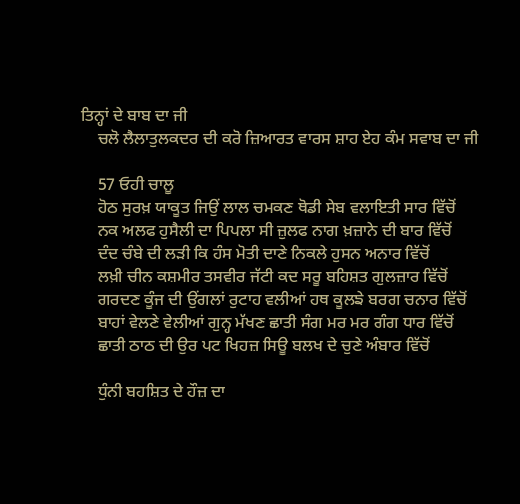ਤਿਨ੍ਹਾਂ ਦੇ ਬਾਬ ਦਾ ਜੀ
    ਚਲੋ ਲੈਲਾਤੁਲਕਦਰ ਦੀ ਕਰੋ ਜ਼ਿਆਰਤ ਵਾਰਸ ਸ਼ਾਹ ਏਹ ਕੰਮ ਸਵਾਬ ਦਾ ਜੀ

    57 ਓਹੀ ਚਾਲੂ
    ਹੋਠ ਸੁਰਖ਼ ਯਾਕੂਤ ਜਿਉਂ ਲਾਲ ਚਮਕਣ ਥੋਡੀ ਸੇਬ ਵਲਾਇਤੀ ਸਾਰ ਵਿੱਚੋਂ
    ਨਕ ਅਲਫ ਹੁਸੈਲੀ ਦਾ ਪਿਪਲਾ ਸੀ ਜ਼ੁਲਫ ਨਾਗ ਖ਼ਜ਼ਾਨੇ ਦੀ ਬਾਰ ਵਿੱਚੋਂ
    ਦੰਦ ਚੰਬੇ ਦੀ ਲੜੀ ਕਿ ਹੰਸ ਮੋਤੀ ਦਾਣੇ ਨਿਕਲੇ ਹੁਸਨ ਅਨਾਰ ਵਿੱਚੋਂ
    ਲਖ਼ੀ ਚੀਨ ਕਸ਼ਮੀਰ ਤਸਵੀਰ ਜੱਟੀ ਕਦ ਸਰੂ ਬਹਿਸ਼ਤ ਗੁਲਜ਼ਾਰ ਵਿੱਚੋਂ
    ਗਰਦਣ ਕੂੰਜ ਦੀ ਉਂਗਲਾਂ ਰੁਟਾਹ ਵਲੀਆਂ ਹਥ ਕੂਲਙੇ ਬਰਗ ਚਨਾਰ ਵਿੱਚੋਂ
    ਬਾਹਾਂ ਵੇਲਣੇ ਵੇਲੀਆਂ ਗੁਨ੍ਹ ਮੱਖਣ ਛਾਤੀ ਸੰਗ ਮਰ ਮਰ ਗੰਗ ਧਾਰ ਵਿੱਚੋਂ
    ਛਾਤੀ ਠਾਠ ਦੀ ਉਰ ਪਟ ਖਿਹਜ਼ ਸਿਊ ਬਲਖ ਦੇ ਚੁਣੇ ਅੰਬਾਰ ਵਿੱਚੋਂ

    ਧੁੰਨੀ ਬਹਸ਼ਿਤ ਦੇ ਹੌਜ਼ ਦਾ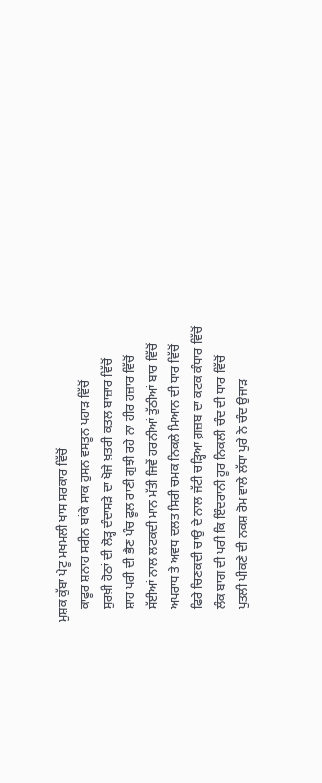ਮੁਸ਼ਕ ਕੁੱਬਾ ਪੇਟੂ ਮਖਮਲੀ ਖਾਸ ਸਰਕਾਰ ਵਿੱਚੋਂ
    ਕਾਫੂਰ ਸ਼ਨਾਹ ਸਰੀਨ ਬਾਂਕੇ ਸਾਕ ਹੁਸਨ ਵਸਤੂਨ ਪਹਾੜ ਵਿੱਚੋਂ
    ਸੁਰਖ਼ੀ ਹੋਠਾਂ ਦੀ ਲੋੜ੍ਹ ਦੰਦਾਸੜੇ ਦਾ ਖੋਜੇ ਖ਼ਤਰੀ ਕਤਲ ਬਾਜ਼ਾਰ ਵਿੱਚੋਂ
    ਸ਼ਾਹ ਪਰੀ ਦੀ ਭੈਣ ਪੰਚ ਫੂਲ ਰਾਣੀ ਗੁਝੀ ਰਹੇ ਨਾ ਹੀਰ ਹਜ਼ਾਰ ਵਿੱਚੋਂ
    ਸੱਈਆਂ ਨਾਲ ਲਟਕਦੀ ਮਾਨ ਮੱਤੀ ਜਿਵੇਂ ਹਰਨੀਆਂ ਤੁੱਠੀਆਂ ਬਾਰ ਵਿੱਚੋਂ
    ਅਪਰਾਧ ਤੇ ਅਵਧ ਦਲਤ ਸਿਰੀ ਚਮਕ ਨਿਕਲੇ ਮਿਆਨ ਦੀ ਧਾਰ ਵਿੱਚੋਂ
    ਫਿਰੇ ਚਿਣਕਦੀ ਚਾਉ ਦੇ ਨਾਲ ਜੱਟੀ ਚੜ੍ਹਿਆ ਗ਼ਜ਼ਬ ਦਾ ਕਟਕ ਕੰਧਾਰ ਵਿੱਚੋਂ
    ਲੰਕ ਬਾਗ ਦੀ ਪਰੀ ਕਿ ਇੰਦਰਾਨੀ ਹੂਰ ਨਿਕਲੀ ਚੰਦ ਦੀ ਧਾਰ ਵਿੱਚੋਂ
    ਪੁਤਲੀ ਪੀਕਣੇ ਦੀ ਨਕਸ਼ ਰੋਮ ਵਾਲੇ ਲੱਧਾ ਪੁਰੇ ਨੇ ਚੰਦ ਉਜਾੜ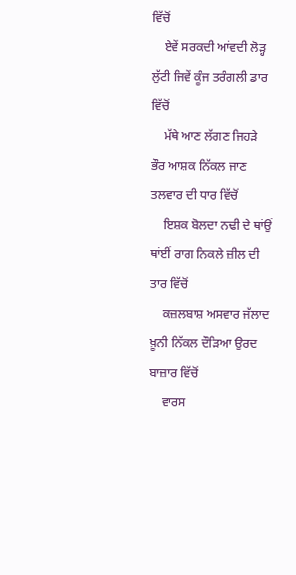ਵਿੱਚੋਂ
    ਏਵੇਂ ਸਰਕਦੀ ਆਂਵਦੀ ਲੋੜ੍ਹ ਲੁੱਟੀ ਜਿਵੇਂ ਕੂੰਜ ਤਰੰਗਲੀ ਡਾਰ ਵਿੱਚੋਂ
    ਮੱਥੇ ਆਣ ਲੱਗਣ ਜਿਹੜੇ ਭੌਰ ਆਸ਼ਕ ਨਿੱਕਲ ਜਾਣ ਤਲਵਾਰ ਦੀ ਧਾਰ ਵਿੱਚੋਂ
    ਇਸ਼ਕ ਬੋਲਦਾ ਨਢੀ ਦੇ ਥਾਂਉਂ ਥਾਂਈਂ ਰਾਗ ਨਿਕਲੇ ਜ਼ੀਲ ਦੀ ਤਾਰ ਵਿੱਚੋਂ
    ਕਜ਼ਲਬਾਸ਼ ਅਸਵਾਰ ਜੱਲਾਦ ਖ਼ੂਨੀ ਨਿੱਕਲ ਦੌੜਿਆ ਉਰਦ ਬਾਜ਼ਾਰ ਵਿੱਚੋਂ
    ਵਾਰਸ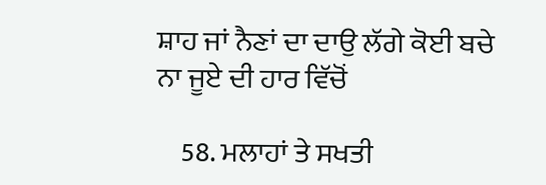ਸ਼ਾਹ ਜਾਂ ਨੈਣਾਂ ਦਾ ਦਾਉ ਲੱਗੇ ਕੋਈ ਬਚੇ ਨਾ ਜੂਏ ਦੀ ਹਾਰ ਵਿੱਚੋਂ

    58. ਮਲਾਹਾਂ ਤੇ ਸਖਤੀ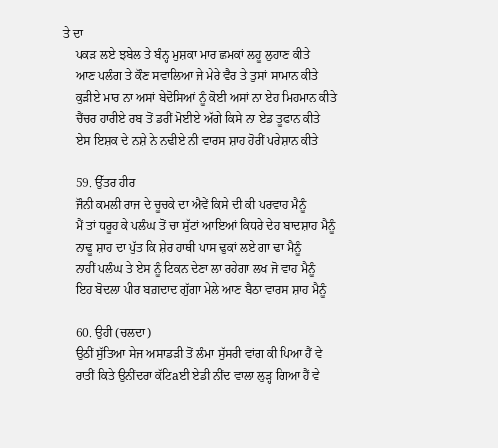ਤੇ ਦਾ
    ਪਕੜ ਲਏ ਝਬੇਲ ਤੇ ਬੰਨ੍ਹ ਮੁਸ਼ਕਾ ਮਾਰ ਛਮਕਾਂ ਲਹੂ ਲੁਹਾਣ ਕੀਤੇ
    ਆਣ ਪਲੰਗ ਤੇ ਕੌਣ ਸਵਾਲਿਆ ਜੇ ਮੇਰੇ ਵੈਰ ਤੇ ਤੁਸਾਂ ਸਾਮਾਨ ਕੀਤੇ
    ਕੁੜੀਏ ਮਾਰ ਨਾ ਅਸਾਂ ਬੇਦੋਸਿਆਂ ਨੂੰ ਕੋਈ ਅਸਾਂ ਨਾ ਏਹ ਮਿਹਮਾਨ ਕੀਤੇ
    ਚੈਂਚਰ ਹਾਰੀਏ ਰਬ ਤੋਂ ਡਰੀਂ ਮੋਈਏ ਅੱਗੇ ਕਿਸੇ ਨਾ ਏਡ ਤੂਫਾਨ ਕੀਤੇ
    ਏਸ ਇਸ਼ਕ ਦੇ ਨਸ਼ੇ ਨੇ ਨਢੀਏ ਨੀ ਵਾਰਸ ਸ਼ਾਹ ਹੋਰੀਂ ਪਰੇਸ਼ਾਨ ਕੀਤੇ

    59. ਉੱਤਰ ਹੀਰ
    ਜੌਨੀ ਕਮਲੀ ਰਾਜ ਦੇ ਚੂਚਕੇ ਦਾ ਐਵੇਂ ਕਿਸੇ ਦੀ ਕੀ ਪਰਵਾਹ ਮੈਨੂੰ
    ਮੈਂ ਤਾਂ ਧਰੂਹ ਕੇ ਪਲੰਘ ਤੋਂ ਚਾ ਸੁੱਟਾਂ ਆਇਆਂ ਕਿਧਰੇ ਦੇਹ ਬਾਦਸ਼ਾਹ ਮੈਨੂੰ
    ਨਾਢੂ ਸ਼ਾਹ ਦਾ ਪੁੱਤ ਕਿ ਸ਼ੇਰ ਹਾਥੀ ਪਾਸ ਢੁਕਾਂ ਲਏ ਗਾ ਢਾ ਮੈਨੂੰ
    ਨਾਹੀਂ ਪਲੰਘ ਤੇ ਏਸ ਨੂੰ ਟਿਕਨ ਦੇਣਾ ਲਾ ਰਹੇਗਾ ਲਖ ਜੋ ਵਾਹ ਮੈਨੂੰ
    ਇਹ ਬੋਦਲਾ ਪੀਰ ਬਗ਼ਦਾਦ ਗੁੱਗਾ ਮੇਲੇ ਆਣ ਬੈਠਾ ਵਾਰਸ ਸ਼ਾਹ ਮੈਨੂੰ

    60. ਉਹੀ (ਚਲਦਾ)
    ਉਠੀਂ ਸੁੱਤਿਆ ਸੇਜ ਅਸਾਡੜੀ ਤੋਂ ਲੰਮਾ ਸੁੱਸਰੀ ਵਾਂਗ ਕੀ ਪਿਆ ਹੈਂ ਵੇ
    ਰਾਤੀਂ ਕਿਤੇ ਉਨੀਂਦਰਾ ਕੱਟਿaਈ ਏਡੀ ਨੀਂਦ ਵਾਲਾ ਲੁੜ੍ਹ ਗਿਆ ਹੈਂ ਵੇ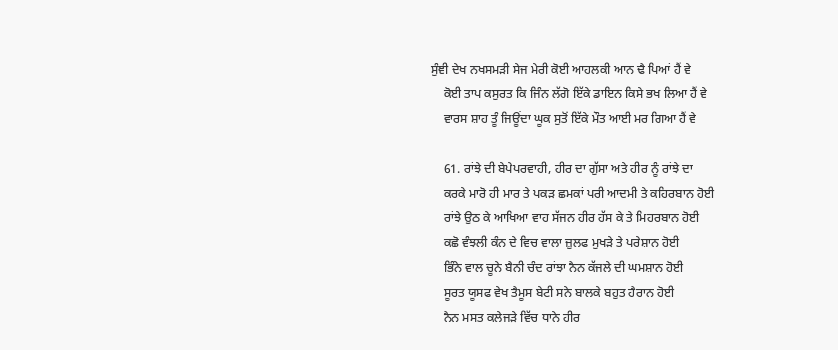ਸੁੰਞੀ ਦੇਖ ਨਖਸਮੜੀ ਸੇਜ ਮੇਰੀ ਕੋਈ ਆਹਲਕੀ ਆਨ ਢੈ ਪਿਆਂ ਹੈਂ ਵੇ
    ਕੋਈ ਤਾਪ ਕਸੁਰਤ ਕਿ ਜਿੰਨ ਲੱਗੋ ਇੱਕੇ ਡਾਇਨ ਕਿਸੇ ਭਖ ਲਿਆ ਹੈਂ ਵੇ
    ਵਾਰਸ ਸ਼ਾਹ ਤੂੰ ਜਿਊਂਦਾ ਘੂਕ ਸੁਤੋਂ ਇੱਕੇ ਮੌਤ ਆਈ ਮਰ ਗਿਆ ਹੈਂ ਵੇ

    61. ਰਾਂਝੇ ਦੀ ਬੇਪੇਪਰਵਾਹੀ, ਹੀਰ ਦਾ ਗੁੱਸਾ ਅਤੇ ਹੀਰ ਨੂੰ ਰਾਂਝੇ ਦਾ
    ਕਰਕੇ ਮਾਰੋ ਹੀ ਮਾਰ ਤੇ ਪਕੜ ਛਮਕਾਂ ਪਰੀ ਆਦਮੀ ਤੇ ਕਹਿਰਬਾਨ ਹੋਈ
    ਰਾਂਝੇ ਉਠ ਕੇ ਆਖਿਆ ਵਾਹ ਸੱਜਨ ਹੀਰ ਹੱਸ ਕੇ ਤੇ ਮਿਹਰਬਾਨ ਹੋਈ
    ਕਛੋ ਵੰਝਲੀ ਕੰਨ ਦੇ ਵਿਚ ਵਾਲਾ ਜ਼ੁਲਫ ਮੁਖੜੇ ਤੇ ਪਰੇਸ਼ਾਨ ਹੋਈ
    ਭਿੰਨੇ ਵਾਲ ਚੂਨੇ ਬੈਨੀ ਚੰਦ ਰਾਂਝਾ ਨੈਨ ਕੱਜਲੇ ਦੀ ਘਮਸ਼ਾਨ ਹੋਈ
    ਸੂਰਤ ਯੂਸਫ ਵੇਖ ਤੈਮੂਸ ਬੇਟੀ ਸਨੇ ਬਾਲਕੇ ਬਹੁਤ ਹੈਰਾਨ ਹੋਈ
    ਨੈਨ ਮਸਤ ਕਲੇਜੜੇ ਵਿੱਚ ਧਾਨੇ ਹੀਰ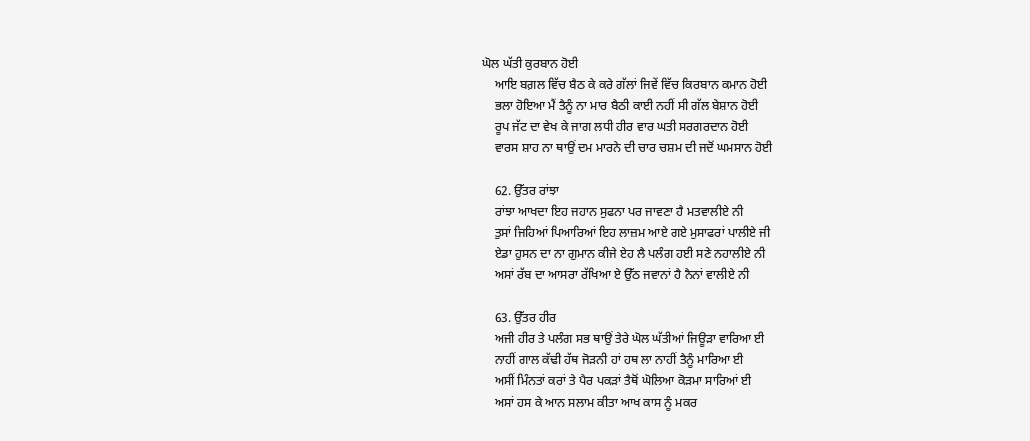ਘੋਲ ਘੱਤੀ ਕੁਰਬਾਨ ਹੋਈ
    ਆਇ ਬਗ਼ਲ ਵਿੱਚ ਬੈਠ ਕੇ ਕਰੇ ਗੱਲਾਂ ਜਿਵੇਂ ਵਿੱਚ ਕਿਰਬਾਨ ਕਮਾਨ ਹੋਈ
    ਭਲਾ ਹੋਇਆ ਮੈਂ ਤੈਨੂੰ ਨਾ ਮਾਰ ਬੈਠੀ ਕਾਈ ਨਹੀਂ ਸੀ ਗੱਲ ਬੇਸ਼ਾਨ ਹੋਈ
    ਰੂਪ ਜੱਟ ਦਾ ਵੇਖ ਕੇ ਜਾਗ ਲਧੀ ਹੀਰ ਵਾਰ ਘਤੀ ਸਰਗਰਦਾਨ ਹੋਈ
    ਵਾਰਸ ਸ਼ਾਹ ਨਾ ਥਾਉਂ ਦਮ ਮਾਰਨੇ ਦੀ ਚਾਰ ਚਸ਼ਮ ਦੀ ਜਦੋਂ ਘਮਸਾਨ ਹੋਈ

    62. ਉੱਤਰ ਰਾਂਝਾ
    ਰਾਂਝਾ ਆਖਦਾ ਇਹ ਜਹਾਨ ਸੁਫਨਾ ਪਰ ਜਾਵਣਾ ਹੈ ਮਤਵਾਲੀਏ ਨੀ
    ਤੁਸਾਂ ਜਿਹਿਆਂ ਪਿਆਰਿਆਂ ਇਹ ਲਾਜ਼ਮ ਆਏ ਗਏ ਮੁਸਾਫਰਾਂ ਪਾਲੀਏ ਜੀ
    ਏਡਾ ਹੁਸਨ ਦਾ ਨਾ ਗੁਮਾਨ ਕੀਜੇ ਏਹ ਲੈ ਪਲੰਗ ਹਈ ਸਣੇ ਨਹਾਲੀਏ ਨੀ
    ਅਸਾਂ ਰੱਬ ਦਾ ਆਸਰਾ ਰੱਖਿਆ ਏ ਉੱਠ ਜਵਾਨਾਂ ਹੈ ਨੈਨਾਂ ਵਾਲੀਏ ਨੀ

    63. ਉੱਤਰ ਹੀਰ
    ਅਜੀ ਹੀਰ ਤੇ ਪਲੰਗ ਸਭ ਥਾਉਂ ਤੇਰੇ ਘੋਲ ਘੱਤੀਆਂ ਜਿਊੜਾ ਵਾਰਿਆ ਈ
    ਨਾਹੀਂ ਗਾਲ ਕੱਢੀ ਹੱਥ ਜੋੜਨੀ ਹਾਂ ਹਥ ਲਾ ਨਾਹੀਂ ਤੈਨੂੰ ਮਾਰਿਆ ਈ
    ਅਸੀਂ ਮਿੰਨਤਾਂ ਕਰਾਂ ਤੇ ਪੈਰ ਪਕੜਾਂ ਤੈਥੋਂ ਘੋਲਿਆ ਕੋੜਮਾ ਸਾਰਿਆਂ ਈ
    ਅਸਾਂ ਹਸ ਕੇ ਆਨ ਸਲਾਮ ਕੀਤਾ ਆਖ ਕਾਸ ਨੂੰ ਮਕਰ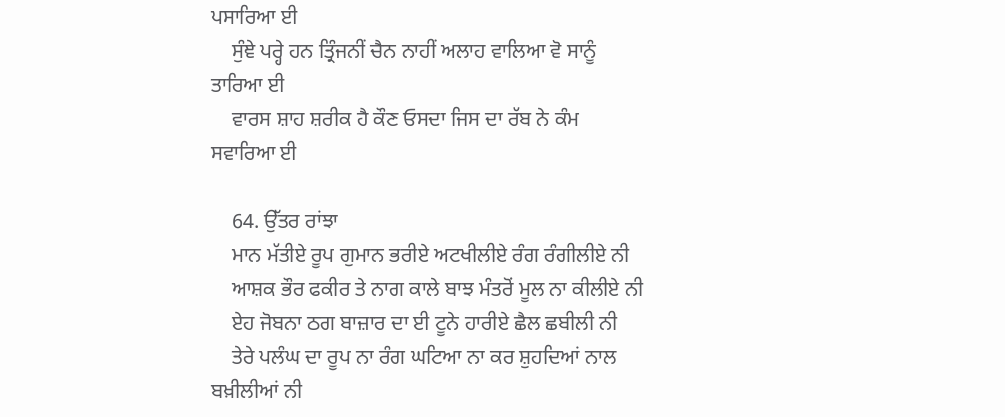ਪਸਾਰਿਆ ਈ
    ਸੁੰਞੇ ਪਰ੍ਹੇ ਹਨ ਤ੍ਰਿੰਜਨੀਂ ਚੈਨ ਨਾਹੀਂ ਅਲਾਹ ਵਾਲਿਆ ਵੋ ਸਾਨੂੰ ਤਾਰਿਆ ਈ
    ਵਾਰਸ ਸ਼ਾਹ ਸ਼ਰੀਕ ਹੈ ਕੌਣ ਓਸਦਾ ਜਿਸ ਦਾ ਰੱਬ ਨੇ ਕੰਮ ਸਵਾਰਿਆ ਈ

    64. ਉੱਤਰ ਰਾਂਝਾ
    ਮਾਨ ਮੱਤੀਏ ਰੂਪ ਗੁਮਾਨ ਭਰੀਏ ਅਟਖੀਲੀਏ ਰੰਗ ਰੰਗੀਲੀਏ ਨੀ
    ਆਸ਼ਕ ਭੌਰ ਫਕੀਰ ਤੇ ਨਾਗ ਕਾਲੇ ਬਾਝ ਮੰਤਰੋਂ ਮੂਲ ਨਾ ਕੀਲੀਏ ਨੀ
    ਏਹ ਜੋਬਨਾ ਠਗ ਬਾਜ਼ਾਰ ਦਾ ਈ ਟੂਨੇ ਹਾਰੀਏ ਛੈਲ ਛਬੀਲੀ ਨੀ
    ਤੇਰੇ ਪਲੰਘ ਦਾ ਰੂਪ ਨਾ ਰੰਗ ਘਟਿਆ ਨਾ ਕਰ ਸ਼ੁਹਦਿਆਂ ਨਾਲ ਬਖ਼ੀਲੀਆਂ ਨੀ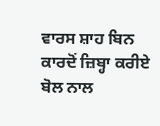ਵਾਰਸ ਸ਼ਾਹ ਬਿਨ ਕਾਰਦੋਂ ਜ਼ਿਬ੍ਹਾ ਕਰੀਏ ਬੋਲ ਨਾਲ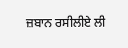ਜ਼ਬਾਨ ਰਸੀਲੀਏ ਲੀ